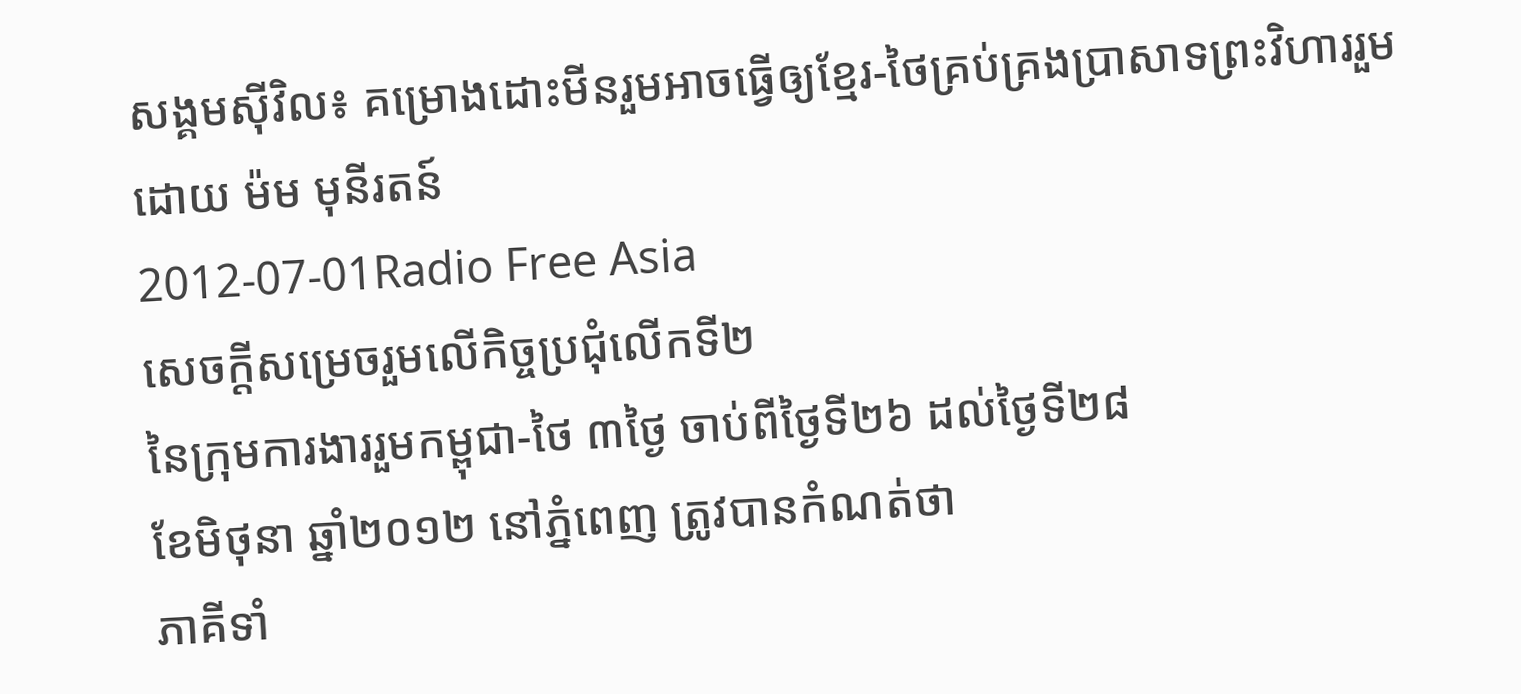សង្គមស៊ីវិល៖ គម្រោងដោះមីនរួមអាចធ្វើឲ្យខ្មែរ-ថៃគ្រប់គ្រងប្រាសាទព្រះវិហាររួម
ដោយ ម៉ម មុនីរតន៍
2012-07-01Radio Free Asia
សេចក្តីសម្រេចរួមលើកិច្ចប្រជុំលើកទី២
នៃក្រុមការងាររួមកម្ពុជា-ថៃ ៣ថ្ងៃ ចាប់ពីថ្ងៃទី២៦ ដល់ថ្ងៃទី២៨
ខែមិថុនា ឆ្នាំ២០១២ នៅភ្នំពេញ ត្រូវបានកំណត់ថា
ភាគីទាំ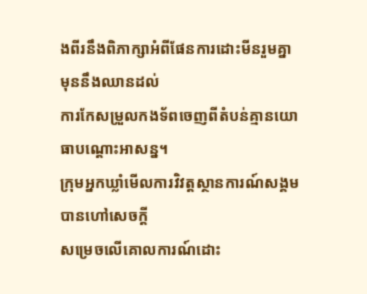ងពីរនឹងពិភាក្សាអំពីផែនការដោះមីនរួមគ្នាមុននឹងឈានដល់
ការកែសម្រួលកងទ័ពចេញពីតំបន់គ្មានយោធាបណ្ដោះអាសន្ន។
ក្រុមអ្នកឃ្លាំមើលការវិវត្តស្ថានការណ៍សង្គមបានហៅសេចក្ដី
សម្រេចលើគោលការណ៍ដោះ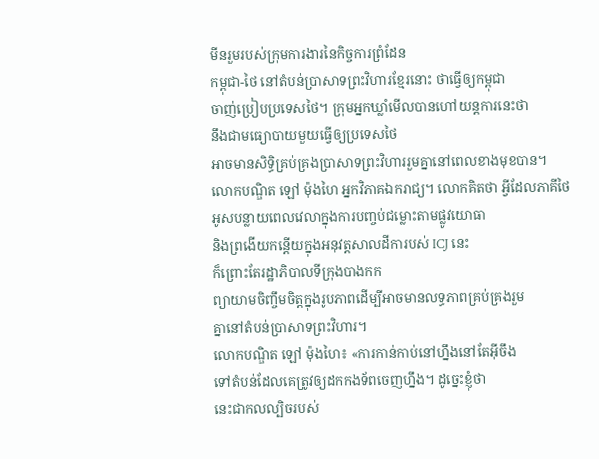មីនរួមរបស់ក្រុមការងារនៃកិច្ចការព្រំដែន
កម្ពុជា-ថៃ នៅតំបន់ប្រាសាទព្រះវិហារខ្មែរនោះ ថាធ្វើឲ្យកម្ពុជា
ចាញ់ប្រៀបប្រទេសថៃ។ ក្រុមអ្នកឃ្លាំមើលបានហៅយន្តការនេះថា
នឹងជាមធ្យោបាយមួយធ្វើឲ្យប្រទេសថៃ
អាចមានសិទ្ធិគ្រប់គ្រងប្រាសាទព្រះវិហាររួមគ្នានៅពេលខាងមុខបាន។
លោកបណ្ឌិត ឡៅ ម៉ុងហៃ អ្នកវិភាគឯករាជ្យ។ លោកគិតថា អ្វីដែលភាគីថៃ
អូសបន្លាយពេលវេលាក្នុងការបញ្ចប់ជម្លោះតាមផ្លូវយោធា
និងព្រងើយកន្តើយក្នុងអនុវត្តសាលដីការបស់ ICJ នេះ
ក៏ព្រោះតែរដ្ឋាភិបាលទីក្រុងបាងកក
ព្យាយាមចិញ្ចឹមចិត្តក្នុងរូបភាពដើម្បីអាចមានលទ្ធភាពគ្រប់គ្រងរួម
គ្នានៅតំបន់ប្រាសាទព្រះវិហារ។
លោកបណ្ឌិត ឡៅ ម៉ុងហៃ៖ «ការកាន់កាប់នៅហ្នឹងនៅតែអ៊ីចឹង
ទៅតំបន់ដែលគេត្រូវឲ្យដកកងទ័ពចេញហ្នឹង។ ដូច្នេះខ្ញុំថា
នេះជាកលល្បិចរបស់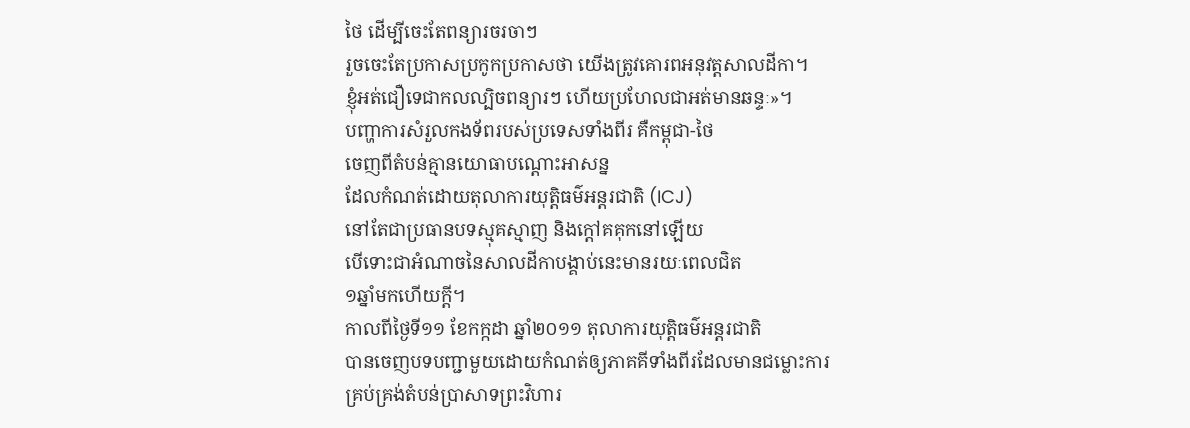ថៃ ដើម្បីចេះតែពន្យារចរចាៗ
រួចចេះតែប្រកាសប្រកូកប្រកាសថា យើងត្រូវគោរពអនុវត្តសាលដីកា។
ខ្ញុំអត់ជឿទេជាកលល្បិចពន្យារៗ ហើយប្រហែលជាអត់មានឆន្ទៈ»។
បញ្ហាការសំរួលកងទ័ពរបស់ប្រទេសទាំងពីរ គឺកម្ពុជា-ថៃ
ចេញពីតំបន់គ្មានយោធាបណ្តោះអាសន្ន
ដែលកំណត់ដោយតុលាការយុត្តិធម៌អន្តរជាតិ (ICJ)
នៅតែជាប្រធានបទស្មុគស្មាញ និងក្តៅគគុកនៅឡើយ
បើទោះជាអំណាចនៃសាលដីកាបង្គាប់នេះមានរយៈពេលជិត
១ឆ្នាំមកហើយក្តី។
កាលពីថ្ងៃទី១១ ខែកក្កដា ឆ្នាំ២០១១ តុលាការយុត្តិធម៌អន្តរជាតិ
បានចេញបទបញ្ជាមួយដោយកំណត់ឲ្យភាគគីទាំងពីរដែលមានជម្លោះការ
គ្រប់គ្រង់តំបន់ប្រាសាទព្រះវិហារ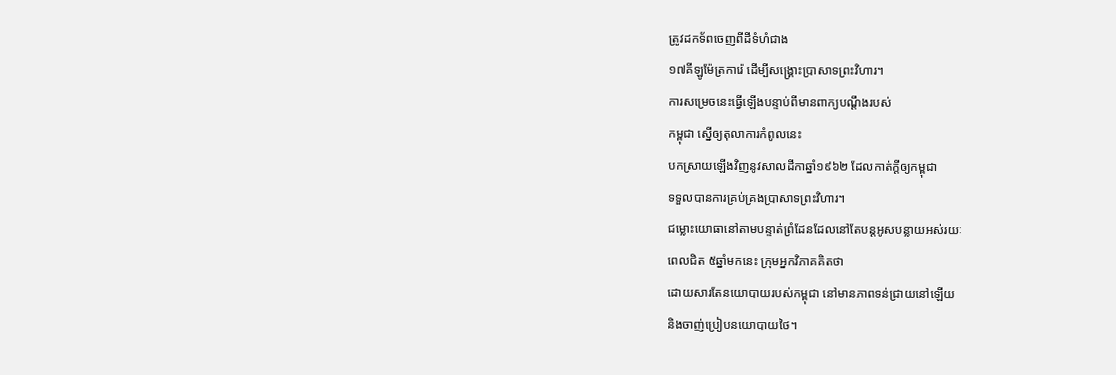ត្រូវដកទ័ពចេញពីដីទំហំជាង
១៧គីឡូម៉ែត្រការ៉េ ដើម្បីសង្គ្រោះប្រាសាទព្រះវិហារ។
ការសម្រេចនេះធ្វើឡើងបន្ទាប់ពីមានពាក្យបណ្តឹងរបស់
កម្ពុជា ស្នើឲ្យតុលាការកំពូលនេះ
បកស្រាយឡើងវិញនូវសាលដីកាឆ្នាំ១៩៦២ ដែលកាត់ក្តីឲ្យកម្ពុជា
ទទួលបានការគ្រប់គ្រងប្រាសាទព្រះវិហារ។
ជម្លោះយោធានៅតាមបន្ទាត់ព្រំដែនដែលនៅតែបន្តអូសបន្លាយអស់រយៈ
ពេលជិត ៥ឆ្នាំមកនេះ ក្រុមអ្នកវិភាគគិតថា
ដោយសារតែនយោបាយរបស់កម្ពុជា នៅមានភាពទន់ជ្រាយនៅឡើយ
និងចាញ់ប្រៀបនយោបាយថៃ។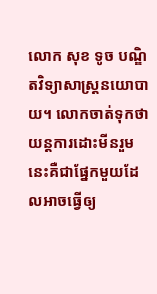លោក សុខ ទូច បណ្ឌិតវិទ្យាសាស្រ្តនយោបាយ។ លោកចាត់ទុកថា
យន្តការដោះមីនរួមនេះគឺជាផ្នែកមួយដែលអាចធ្វើឲ្យ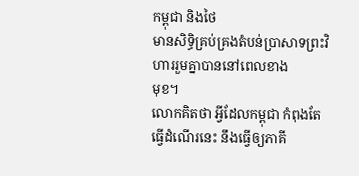កម្ពុជា និងថៃ
មានសិទ្ធិគ្រប់គ្រងតំបន់ប្រាសាទព្រះវិហាររួមគ្នាបាននៅពេលខាង
មុខ។
លោកគិតថា អ្វីដែលកម្ពុជា កំពុងតែធ្វើដំណើរនេះ នឹងធ្វើឲ្យភាគី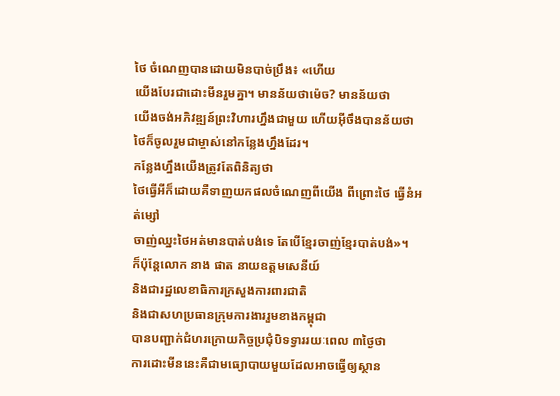ថៃ ចំណេញបានដោយមិនបាច់ប្រឹង៖ «ហើយ
យើងបែរជាដោះមីនរួមគ្នា។ មានន័យថាម៉េច? មានន័យថា
យើងចង់អភិវឌ្ឍន៍ព្រះវិហារហ្នឹងជាមួយ ហើយអ៊ីចឹងបានន័យថា
ថៃក៏ចូលរួមជាម្ចាស់នៅកន្លែងហ្នឹងដែរ។
កន្លែងហ្នឹងយើងត្រូវតែពិនិត្យថា
ថៃធ្វើអីក៏ដោយគឺទាញយកផលចំណេញពីយើង ពីព្រោះថៃ ធ្វើនំអត់ម្សៅ
ចាញ់ឈ្នះថៃអត់មានបាត់បង់ទេ តែបើខ្មែរចាញ់ខ្មែរបាត់បង់»។
ក៏ប៉ុន្តែលោក នាង ផាត នាយឧត្តមសេនីយ៍
និងជារដ្ឋលេខាធិការក្រសួងការពារជាតិ
និងជាសហប្រធានក្រុមការងាររួមខាងកម្ពុជា
បានបញ្ជាក់ជំហរក្រោយកិច្ចប្រជុំបិទទ្វាររយៈពេល ៣ថ្ងៃថា
ការដោះមីននេះគឺជាមធ្យោបាយមួយដែលអាចធ្វើឲ្យស្ថាន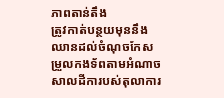ភាពតាន់តឹង
ត្រូវកាត់បន្ថយមុននឹងឈានដល់ចំណុចកែសម្រួលកងទ័ពតាមអំណាច
សាលដីការបស់តុលាការ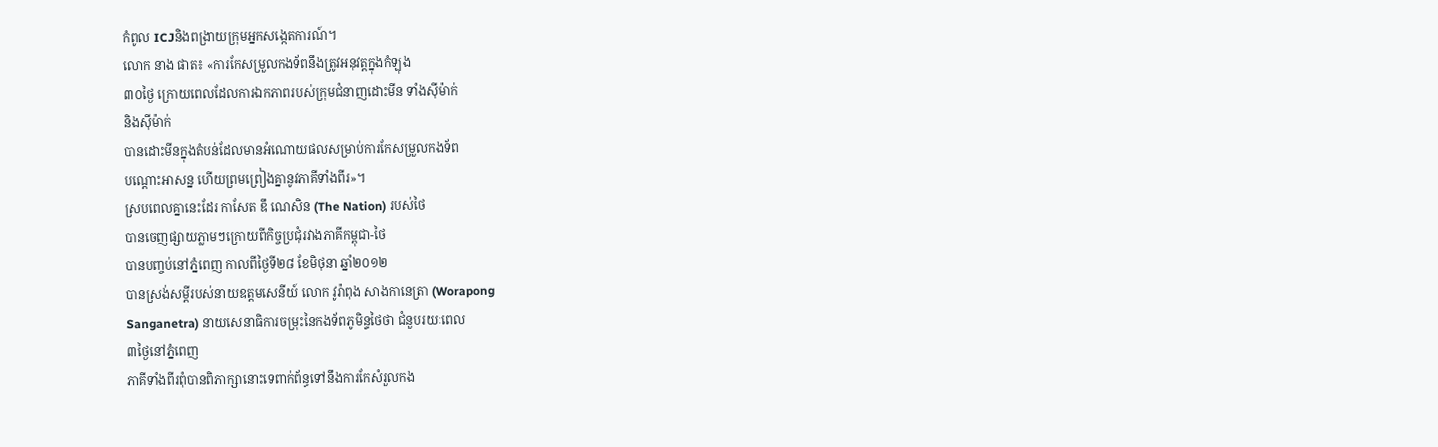កំពូល ICJនិងពង្រាយក្រុមអ្នកសង្កេតការណ៍។
លោក នាង ផាត៖ «ការកែសម្រួលកងទ័ពនឹងត្រូវអនុវត្តក្នុងកំឡុង
៣០ថ្ងៃ ក្រោយពេលដែលការឯកភាពរបស់ក្រុមជំនាញដោះមីន ទាំងស៊ីម៉ាក់
និងស៊ីម៉ាក់
បានដោះមីនក្នុងតំបន់ដែលមានអំណោយផលសម្រាប់ការកែសម្រួលកងទ័ព
បណ្តោះអាសន្ន ហើយព្រមព្រៀងគ្នានូវភាគីទាំងពីរ»។
ស្របពេលគ្នានេះដែរ កាសែត ឌឹ ណេសិន (The Nation) របស់ថៃ
បានចេញផ្សាយភ្លាមៗក្រោយពីកិច្ចប្រជុំរវាងភាគីកម្ពុជា-ថៃ
បានបញ្ចប់នៅភ្នំពេញ កាលពីថ្ងៃទី២៨ ខែមិថុនា ឆ្នាំ២០១២
បានស្រង់សម្ដីរបស់នាយឧត្ដមសេនីយ៍ លោក វូរ៉ាពុង សាងកានេត្រា (Worapong
Sanganetra) នាយសេនាធិការចម្រុះនៃកងទ័ពភូមិន្ទថៃថា ជំនួបរយៈពេល
៣ថ្ងៃនៅភ្នំពេញ
ភាគីទាំងពីរពុំបានពិភាក្សានោះទេពាក់ព័ន្ធទៅនឹងការកែសំរួលកង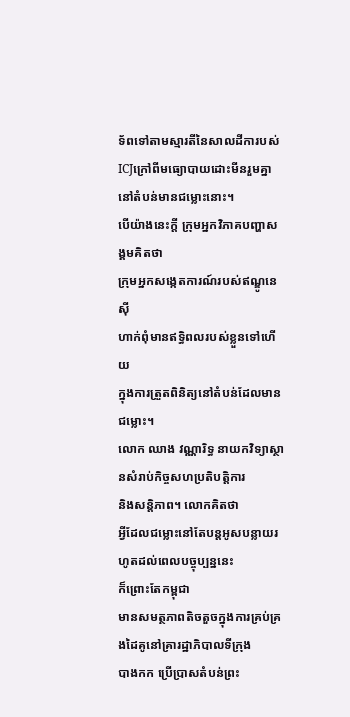ទ័ពទៅតាមស្មារតីនៃសាលដីការបស់
ICJក្រៅពីមធ្យោបាយដោះមីនរួមគ្នានៅតំបន់មានជម្លោះនោះ។
បើយ៉ាងនេះក្តី ក្រុមអ្នកវិភាគបញ្ហាសង្គមគិតថា
ក្រុមអ្នកសង្កេតការណ៍របស់ឥណ្ឌូនេស៊ី
ហាក់ពុំមានឥទ្ធិពលរបស់ខ្លួនទៅហើយ
ក្នុងការត្រួតពិនិត្យនៅតំបន់ដែលមានជម្លោះ។
លោក ឈាង វណ្ណារិទ្ធ នាយកវិទ្យាស្ថានសំរាប់កិច្ចសហប្រតិបត្តិការ
និងសន្តិភាព។ លោកគិតថា
អ្វីដែលជម្លោះនៅតែបន្តអូសបន្លាយរហូតដល់ពេលបច្ចុប្បន្ននេះ
ក៏ព្រោះតែកម្ពុជា
មានសមត្ថភាពតិចតួចក្នុងការគ្រប់គ្រងដៃគូនៅគ្រារដ្ឋាភិបាលទីក្រុង
បាងកក ប្រើប្រាសតំបន់ព្រះ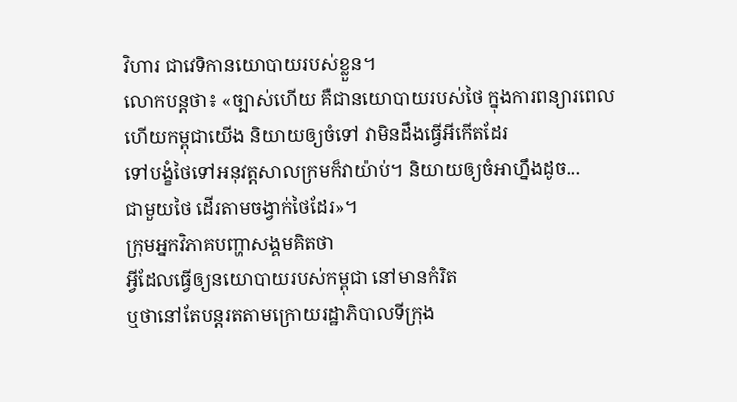វិហារ ជាវេទិកានយោបាយរបស់ខ្លួន។
លោកបន្តថា៖ «ច្បាស់ហើយ គឺជានយោបាយរបស់ថៃ ក្នុងការពន្យារពេល
ហើយកម្ពុជាយើង និយាយឲ្យចំទៅ វាមិនដឹងធ្វើអីកើតដែរ
ទៅបង្ខំថៃទៅអនុវត្តសាលក្រមក៏វាយ៉ាប់។ និយាយឲ្យចំអាហ្នឹងដូច...
ជាមួយថៃ ដើរតាមចង្វាក់ថៃដែរ»។
ក្រុមអ្នកវិភាគបញ្ហាសង្គមគិតថា
អ្វីដែលធ្វើឲ្យនយោបាយរបស់កម្ពុជា នៅមានកំរិត
ឬថានៅតែបន្តរតតាមក្រោយរដ្ឋាភិបាលទីក្រុង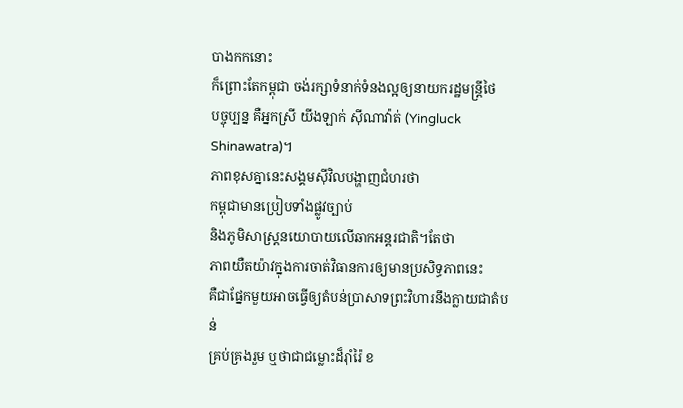បាងកកនោះ
ក៏ព្រោះតែកម្ពុជា ចង់រក្សាទំនាក់ទំនងល្អឲ្យនាយករដ្ឋមន្ត្រីថៃ
បច្ចុប្បន្ន គឺអ្នកស្រី យីងឡាក់ ស៊ីណាវ៉ាត់ (Yingluck Shinawatra)។
ភាពខុសគ្នានេះសង្គមស៊ីវិលបង្ហាញជំហរថា
កម្ពុជាមានប្រៀបទាំងផ្លូវច្បាប់
និងភូមិសាស្រ្តនយោបាយលើឆាកអន្តរជាតិ។តែថា
ភាពយឺតយ៉ាវក្នុងការចាត់វិធានការឲ្យមានប្រសិទ្ធភាពនេះ
គឺជាផ្នែកមួយអាចធ្វើឲ្យតំបន់ប្រាសាទព្រះវិហារនឹងក្លាយជាតំបន់
គ្រប់គ្រងរួម ឬថាជាជម្លោះដ៏រ៉ាំរ៉ៃ ខ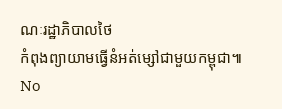ណៈរដ្ឋាភិបាលថៃ
កំពុងព្យាយាមធ្វើនំអត់ម្សៅជាមួយកម្ពុជា៕
No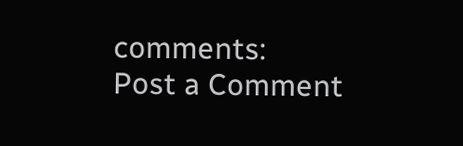comments:
Post a Comment